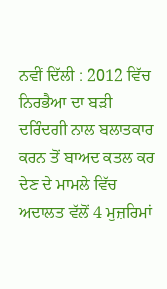ਨਵੀਂ ਦਿੱਲੀ : 2012 ਵਿੱਚ ਨਿਰਭੈਆ ਦਾ ਬੜੀ ਦਰਿੰਦਗੀ ਨਾਲ ਬਲਾਤਕਾਰ ਕਰਨ ਤੋਂ ਬਾਅਦ ਕਤਲ ਕਰ ਦੇਣ ਦੇ ਮਾਮਲੇ ਵਿੱਚ ਅਦਾਲਤ ਵੱਲੋਂ 4 ਮੁਜ਼ਰਿਮਾਂ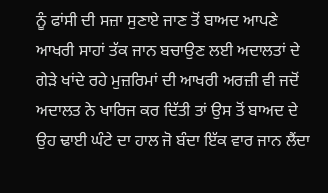ਨੂੰ ਫਾਂਸੀ ਦੀ ਸਜ਼ਾ ਸੁਣਾਏ ਜਾਣ ਤੋਂ ਬਾਅਦ ਆਪਣੇ ਆਖਰੀ ਸਾਹਾਂ ਤੱਕ ਜਾਨ ਬਚਾਉਣ ਲਈ ਅਦਾਲਤਾਂ ਦੇ ਗੇੜੇ ਖਾਂਦੇ ਰਹੇ ਮੁਜ਼ਰਿਮਾਂ ਦੀ ਆਖਰੀ ਅਰਜ਼ੀ ਵੀ ਜਦੋਂ ਅਦਾਲਤ ਨੇ ਖਾਰਿਜ ਕਰ ਦਿੱਤੀ ਤਾਂ ਉਸ ਤੋਂ ਬਾਅਦ ਦੇ ਉਹ ਢਾਈ ਘੰਟੇ ਦਾ ਹਾਲ ਜੋ ਬੰਦਾ ਇੱਕ ਵਾਰ ਜਾਨ ਲੈਂਦਾ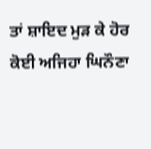ਤਾਂ ਸ਼ਾਇਦ ਮੁੜ ਕੇ ਹੋਰ ਕੋਈ ਅਜਿਹਾ ਘਿਨੌਣਾ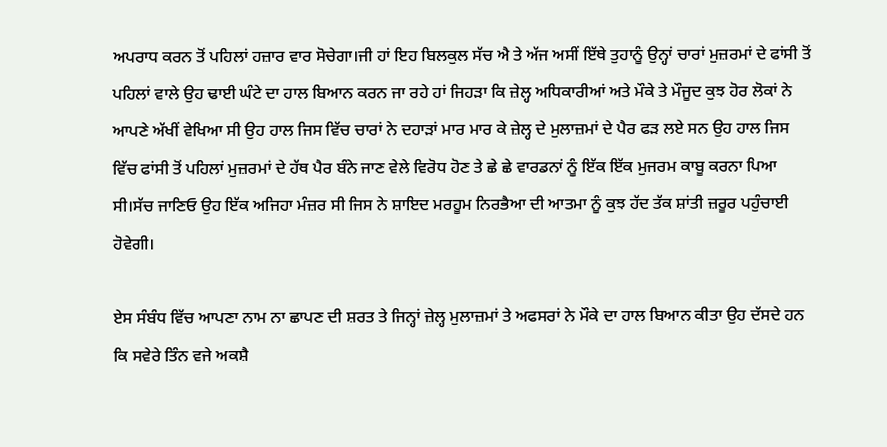ਅਪਰਾਧ ਕਰਨ ਤੋਂ ਪਹਿਲਾਂ ਹਜ਼ਾਰ ਵਾਰ ਸੋਚੇਗਾ।ਜੀ ਹਾਂ ਇਹ ਬਿਲਕੁਲ ਸੱਚ ਐ ਤੇ ਅੱਜ ਅਸੀਂ ਇੱਥੇ ਤੁਹਾਨੂੰ ਉਨ੍ਹਾਂ ਚਾਰਾਂ ਮੁਜ਼ਰਮਾਂ ਦੇ ਫਾਂਸੀ ਤੋਂ ਪਹਿਲਾਂ ਵਾਲੇ ਉਹ ਢਾਈ ਘੰਟੇ ਦਾ ਹਾਲ ਬਿਆਨ ਕਰਨ ਜਾ ਰਹੇ ਹਾਂ ਜਿਹੜਾ ਕਿ ਜ਼ੇਲ੍ਹ ਅਧਿਕਾਰੀਆਂ ਅਤੇ ਮੌਕੇ ਤੇ ਮੌਜੂਦ ਕੁਝ ਹੋਰ ਲੋਕਾਂ ਨੇ ਆਪਣੇ ਅੱਖੀਂ ਵੇਖਿਆ ਸੀ ਉਹ ਹਾਲ ਜਿਸ ਵਿੱਚ ਚਾਰਾਂ ਨੇ ਦਹਾੜਾਂ ਮਾਰ ਮਾਰ ਕੇ ਜ਼ੇਲ੍ਹ ਦੇ ਮੁਲਾਜ਼ਮਾਂ ਦੇ ਪੈਰ ਫੜ ਲਏ ਸਨ ਉਹ ਹਾਲ ਜਿਸ ਵਿੱਚ ਫਾਂਸੀ ਤੋਂ ਪਹਿਲਾਂ ਮੁਜ਼ਰਮਾਂ ਦੇ ਹੱਥ ਪੈਰ ਬੰਨੇ ਜਾਣ ਵੇਲੇ ਵਿਰੋਧ ਹੋਣ ਤੇ ਛੇ ਛੇ ਵਾਰਡਨਾਂ ਨੂੰ ਇੱਕ ਇੱਕ ਮੁਜਰਮ ਕਾਬੂ ਕਰਨਾ ਪਿਆ ਸੀ।ਸੱਚ ਜਾਣਿਓ ਉਹ ਇੱਕ ਅਜਿਹਾ ਮੰਜ਼ਰ ਸੀ ਜਿਸ ਨੇ ਸ਼ਾਇਦ ਮਰਹੂਮ ਨਿਰਭੈਆ ਦੀ ਆਤਮਾ ਨੂੰ ਕੁਝ ਹੱਦ ਤੱਕ ਸ਼ਾਂਤੀ ਜ਼ਰੂਰ ਪਹੁੰਚਾਈ ਹੋਵੇਗੀ।

ਏਸ ਸੰਬੰਧ ਵਿੱਚ ਆਪਣਾ ਨਾਮ ਨਾ ਛਾਪਣ ਦੀ ਸ਼ਰਤ ਤੇ ਜਿਨ੍ਹਾਂ ਜ਼ੇਲ੍ਹ ਮੁਲਾਜ਼ਮਾਂ ਤੇ ਅਫਸਰਾਂ ਨੇ ਮੌਕੇ ਦਾ ਹਾਲ ਬਿਆਨ ਕੀਤਾ ਉਹ ਦੱਸਦੇ ਹਨ ਕਿ ਸਵੇਰੇ ਤਿੰਨ ਵਜੇ ਅਕਸ਼ੈ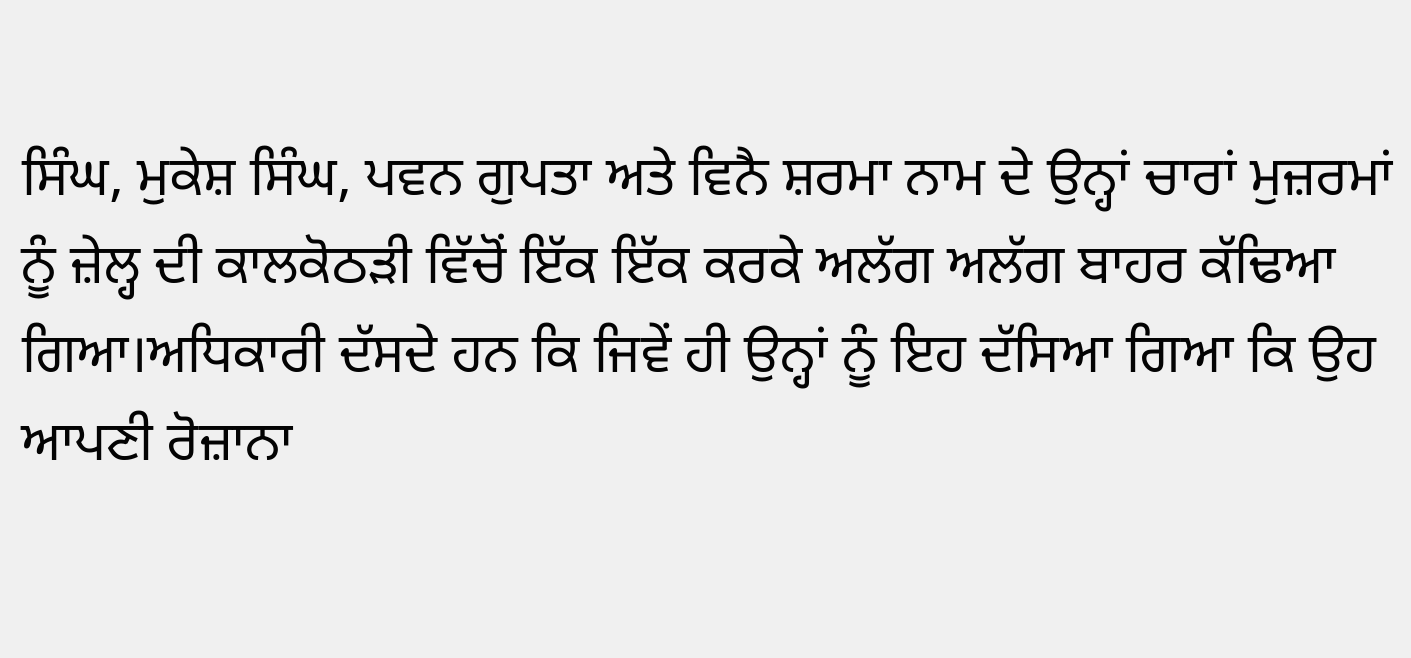ਸਿੰਘ, ਮੁਕੇਸ਼ ਸਿੰਘ, ਪਵਨ ਗੁਪਤਾ ਅਤੇ ਵਿਨੈ ਸ਼ਰਮਾ ਨਾਮ ਦੇ ਉਨ੍ਹਾਂ ਚਾਰਾਂ ਮੁਜ਼ਰਮਾਂ ਨੂੰ ਜ਼ੇਲ੍ਹ ਦੀ ਕਾਲਕੋਠੜੀ ਵਿੱਚੋਂ ਇੱਕ ਇੱਕ ਕਰਕੇ ਅਲੱਗ ਅਲੱਗ ਬਾਹਰ ਕੱਢਿਆ ਗਿਆ।ਅਧਿਕਾਰੀ ਦੱਸਦੇ ਹਨ ਕਿ ਜਿਵੇਂ ਹੀ ਉਨ੍ਹਾਂ ਨੂੰ ਇਹ ਦੱਸਿਆ ਗਿਆ ਕਿ ਉਹ ਆਪਣੀ ਰੋਜ਼ਾਨਾ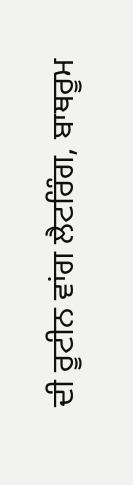ਦੀ ਰੂਟੀਨ ਵਾਂਗ ਲੈਟਰਿੰਗ, ਬਾਥਰੂਮ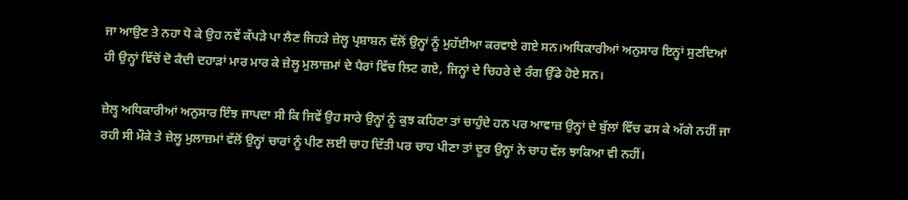ਜਾ ਆਉਣ ਤੇ ਨਹਾ ਧੋ ਕੇ ਉਹ ਨਵੇਂ ਕੱਪੜੇ ਪਾ ਲੈਣ ਜਿਹੜੇ ਜ਼ੇਲ੍ਹ ਪ੍ਰਸ਼ਾਸ਼ਨ ਵੱਲੋਂ ਉਨ੍ਹਾਂ ਨੂੰ ਮੁਹੱਈਆ ਕਰਵਾਏ ਗਏ ਸਨ।ਅਧਿਕਾਰੀਆਂ ਅਨੁਸਾਰ ਇਨ੍ਹਾਂ ਸੁਣਦਿਆਂ ਹੀ ਉਨ੍ਹਾਂ ਵਿੱਚੋਂ ਦੋ ਕੈਦੀ ਦਹਾੜਾਂ ਮਾਰ ਮਾਰ ਕੇ ਜ਼ੇਲ੍ਹ ਮੁਲਾਜ਼ਮਾਂ ਦੇ ਪੈਰਾਂ ਵਿੱਚ ਲਿਟ ਗਏ, ਜਿਨ੍ਹਾਂ ਦੇ ਚਿਹਰੇ ਦੇ ਰੰਗ ਉੱਡੇ ਹੋਏ ਸਨ।

ਜ਼ੇਲ੍ਹ ਅਧਿਕਾਰੀਆਂ ਅਨੁਸਾਰ ਇੰਝ ਜਾਪਦਾ ਸੀ ਕਿ ਜਿਵੇਂ ਉਹ ਸਾਰੇ ਉਨ੍ਹਾਂ ਨੂੰ ਕੁਝ ਕਹਿਣਾ ਤਾਂ ਚਾਹੁੰਦੇ ਹਨ ਪਰ ਆਵਾਜ਼ ਉਨ੍ਹਾਂ ਦੇ ਬੁੱਲਾਂ ਵਿੱਚ ਫਸ ਕੇ ਅੱਗੇ ਨਹੀਂ ਜਾ ਰਹੀ ਸੀ ਮੌਕੇ ਤੇ ਜ਼ੇਲ੍ਹ ਮੁਲਾਜ਼ਮਾਂ ਵੱਲੋਂ ਉਨ੍ਹਾਂ ਚਾਰਾਂ ਨੂੰ ਪੀਣ ਲਈ ਚਾਹ ਦਿੱਤੀ ਪਰ ਚਾਹ ਪੀਣਾ ਤਾਂ ਦੂਰ ਉਨ੍ਹਾਂ ਨੇ ਚਾਹ ਵੱਲ ਝਾਕਿਆ ਵੀ ਨਹੀਂ।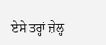ਏਸੇ ਤਰ੍ਹਾਂ ਜ਼ੇਲ੍ਹ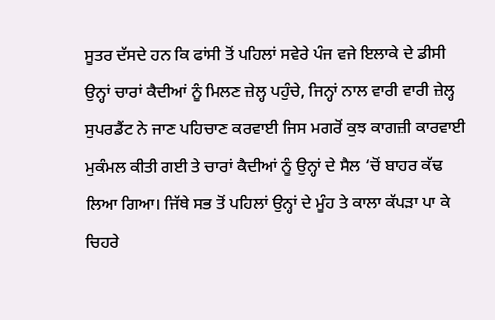ਸੂਤਰ ਦੱਸਦੇ ਹਨ ਕਿ ਫਾਂਸੀ ਤੋਂ ਪਹਿਲਾਂ ਸਵੇਰੇ ਪੰਜ ਵਜੇ ਇਲਾਕੇ ਦੇ ਡੀਸੀ ਉਨ੍ਹਾਂ ਚਾਰਾਂ ਕੈਦੀਆਂ ਨੂੰ ਮਿਲਣ ਜ਼ੇਲ੍ਹ ਪਹੁੰਚੇ, ਜਿਨ੍ਹਾਂ ਨਾਲ ਵਾਰੀ ਵਾਰੀ ਜ਼ੇਲ੍ਹ ਸੁਪਰਡੈਂਟ ਨੇ ਜਾਣ ਪਹਿਚਾਣ ਕਰਵਾਈ ਜਿਸ ਮਗਰੋਂ ਕੁਝ ਕਾਗਜ਼ੀ ਕਾਰਵਾਈ ਮੁਕੰਮਲ ਕੀਤੀ ਗਈ ਤੇ ਚਾਰਾਂ ਕੈਦੀਆਂ ਨੂੰ ਉਨ੍ਹਾਂ ਦੇ ਸੈਲ ‘ਚੋਂ ਬਾਹਰ ਕੱਢ ਲਿਆ ਗਿਆ। ਜਿੱਥੇ ਸਭ ਤੋਂ ਪਹਿਲਾਂ ਉਨ੍ਹਾਂ ਦੇ ਮੂੰਹ ਤੇ ਕਾਲਾ ਕੱਪੜਾ ਪਾ ਕੇ ਚਿਹਰੇ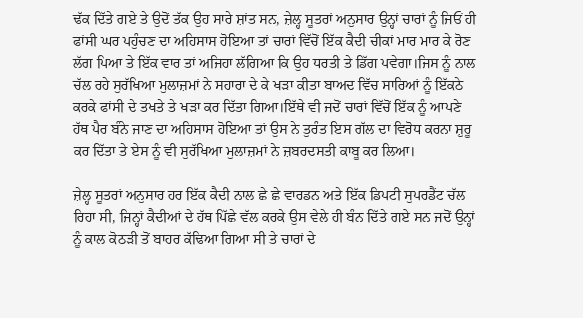ਢੱਕ ਦਿੱਤੇ ਗਏ ਤੇ ਉਦੋਂ ਤੱਕ ਉਹ ਸਾਰੇ ਸ਼ਾਂਤ ਸਨ, ਜ਼ੇਲ੍ਹ ਸੂਤਰਾਂ ਅਨੁਸਾਰ ਉਨ੍ਹਾਂ ਚਾਰਾਂ ਨੂੰ ਜਿਓਂ ਹੀ ਫਾਂਸੀ ਘਰ ਪਹੁੰਚਣ ਦਾ ਅਹਿਸਾਸ ਹੋਇਆ ਤਾਂ ਚਾਰਾਂ ਵਿੱਚੋਂ ਇੱਕ ਕੈਦੀ ਚੀਕਾਂ ਮਾਰ ਮਾਰ ਕੇ ਰੋਣ ਲੱਗ ਪਿਆ ਤੇ ਇੱਕ ਵਾਰ ਤਾਂ ਅਜਿਹਾ ਲੱਗਿਆ ਕਿ ਉਹ ਧਰਤੀ ਤੇ ਡਿੱਗ ਪਵੇਗਾ।ਜਿਸ ਨੂੰ ਨਾਲ ਚੱਲ ਰਹੇ ਸੁਰੱਖਿਆ ਮੁਲਾਜ਼ਮਾਂ ਨੇ ਸਹਾਰਾ ਦੇ ਕੇ ਖੜਾ ਕੀਤਾ ਬਾਅਦ ਵਿੱਚ ਸਾਰਿਆਂ ਨੂੰ ਇੱਕਠੇ ਕਰਕੇ ਫਾਂਸੀ ਦੇ ਤਖਤੇ ਤੇ ਖੜਾ ਕਰ ਦਿੱਤਾ ਗਿਆ।ਇੱਥੇ ਵੀ ਜਦੋਂ ਚਾਰਾਂ ਵਿੱਚੋਂ ਇੱਕ ਨੂੰ ਆਪਣੇ ਹੱਥ ਪੈਰ ਬੰਨੇ ਜਾਣ ਦਾ ਅਹਿਸਾਸ ਹੋਇਆ ਤਾਂ ਉਸ ਨੇ ਤੁਰੰਤ ਇਸ ਗੱਲ ਦਾ ਵਿਰੋਧ ਕਰਨਾ ਸ਼ੁਰੂ ਕਰ ਦਿੱਤਾ ਤੇ ਏਸ ਨੂੰ ਵੀ ਸੁਰੱਖਿਆ ਮੁਲਾਜ਼ਮਾਂ ਨੇ ਜ਼ਬਰਦਸਤੀ ਕਾਬੂ ਕਰ ਲਿਆ।

ਜ਼ੇਲ੍ਹ ਸੂਤਰਾਂ ਅਨੁਸਾਰ ਹਰ ਇੱਕ ਕੈਦੀ ਨਾਲ ਛੇ ਛੇ ਵਾਰਡਨ ਅਤੇ ਇੱਕ ਡਿਪਟੀ ਸੁਪਰਡੈਂਟ ਚੱਲ ਰਿਹਾ ਸੀ, ਜਿਨ੍ਹਾਂ ਕੈਦੀਆਂ ਦੇ ਹੱਥ ਪਿੱਛੇ ਵੱਲ ਕਰਕੇ ਉਸ ਵੇਲੇ ਹੀ ਬੰਨ ਦਿੱਤੇ ਗਏ ਸਨ ਜਦੋਂ ਉਨ੍ਹਾਂ ਨੂੰ ਕਾਲ ਕੋਠੜੀ ਤੋਂ ਬਾਹਰ ਕੱਢਿਆ ਗਿਆ ਸੀ ਤੇ ਚਾਰਾਂ ਦੇ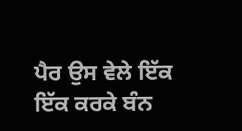ਪੈਰ ਉਸ ਵੇਲੇ ਇੱਕ ਇੱਕ ਕਰਕੇ ਬੰਨ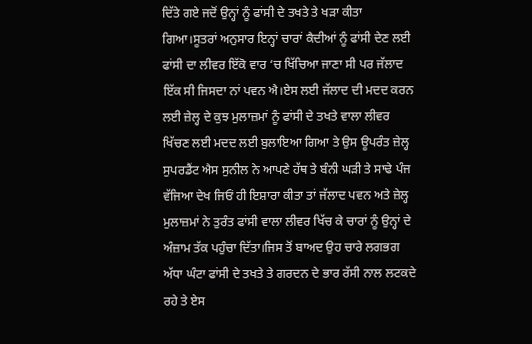ਦਿੱਤੇ ਗਏ ਜਦੋਂ ਉਨ੍ਹਾਂ ਨੂੰ ਫਾਂਸੀ ਦੇ ਤਖਤੇ ਤੇ ਖੜਾ ਕੀਤਾ ਗਿਆ।ਸੂਤਰਾਂ ਅਨੁਸਾਰ ਇਨ੍ਹਾਂ ਚਾਰਾਂ ਕੈਦੀਆਂ ਨੂੰ ਫਾਂਸੀ ਦੇਣ ਲਈ ਫਾਂਸੀ ਦਾ ਲੀਵਰ ਇੱਕੋ ਵਾਰ ‘ਚ ਖਿੱਚਿਆ ਜਾਣਾ ਸੀ ਪਰ ਜੱਲਾਦ ਇੱਕ ਸੀ ਜਿਸਦਾ ਨਾਂ ਪਵਨ ਐ।ਏਸ ਲਈ ਜੱਲਾਦ ਦੀ ਮਦਦ ਕਰਨ ਲਈ ਜ਼ੇਲ੍ਹ ਦੇ ਕੁਝ ਮੁਲਾਜ਼ਮਾਂ ਨੂੰ ਫਾਂਸੀ ਦੇ ਤਖਤੇ ਵਾਲਾ ਲੀਵਰ ਖਿੱਚਣ ਲਈ ਮਦਦ ਲਈ ਬੁਲਾਇਆ ਗਿਆ ਤੇ ਉਸ ਊਪਰੰਤ ਜ਼ੇਲ੍ਹ ਸੁਪਰਡੈਂਟ ਐਸ ਸੁਨੀਲ ਨੇ ਆਪਣੇ ਹੱਥ ਤੇ ਬੰਨੀ ਘੜੀ ਤੇ ਸਾਢੇ ਪੰਜ ਵੱਜਿਆ ਦੇਖ ਜਿਓਂ ਹੀ ਇਸ਼ਾਰਾ ਕੀਤਾ ਤਾਂ ਜੱਲਾਦ ਪਵਨ ਅਤੇ ਜ਼ੇਲ੍ਹ ਮੁਲਾਜ਼ਮਾਂ ਨੇ ਤੁਰੰਤ ਫਾਂਸੀ ਵਾਲਾ ਲੀਵਰ ਖਿੱਚ ਕੇ ਚਾਰਾਂ ਨੂੰ ਉਨ੍ਹਾਂ ਦੇ ਅੰਜ਼ਾਮ ਤੱਕ ਪਹੁੰਚਾ ਦਿੱਤਾ।ਜਿਸ ਤੋਂ ਬਾਅਦ ਉਹ ਚਾਰੇ ਲਗਭਗ ਅੱਧਾ ਘੰਟਾ ਫਾਂਸੀ ਦੇ ਤਖਤੇ ਤੇ ਗਰਦਨ ਦੇ ਭਾਰ ਰੱਸੀ ਨਾਲ ਲਟਕਦੇ ਰਹੇ ਤੇ ਏਸ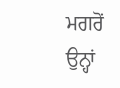ਮਗਰੋਂ ਉਨ੍ਹਾਂ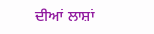ਦੀਆਂ ਲਾਸ਼ਾਂ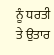ਨੂੰ ਧਰਤੀ ਤੇ ਉਤਾਰ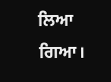ਲਿਆ ਗਿਆ।